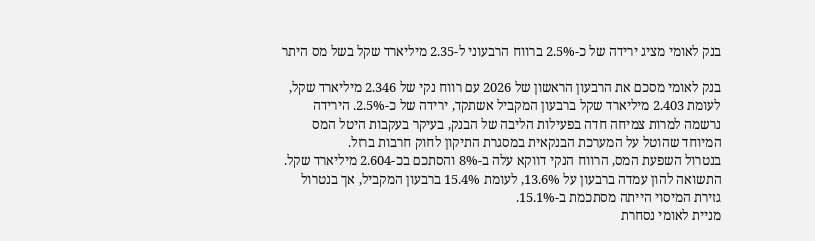בנק לאומי מציג ירידה של כ-2.5% ברווח הרבעוני ל-2.35 מיליארד שקל בשל מס היתר

בנק לאומי מסכם את הרבעון הראשון של 2026 עם רווח נקי של 2.346 מיליארד שקל, לעומת 2.403 מיליארד שקל ברבעון המקביל אשתקד, ירידה של כ-2.5%. הירידה נרשמה למרות צמיחה חדה בפעילות הליבה של הבנק, בעיקר בעקבות היטל המס המיוחד שהוטל על המערכת הבנקאית במסגרת התיקון לחוק חרבות ברזל.
בנטרול השפעת המס, הרווח הנקי דווקא עלה ב-8% והסתכם בכ-2.604 מיליארד שקל. התשואה להון עמדה ברבעון על 13.6%, לעומת 15.4% ברבעון המקביל, אך בנטרול גזירת המיסוי הייתה מסתכמת ב-15.1%.
מניית לאומי נסחרת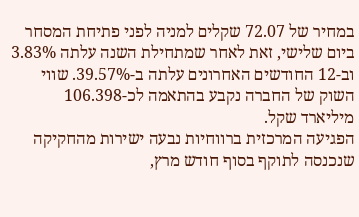במחיר של 72.07 שקלים למניה לפני פתיחת המסחר ביום שלישי, זאת לאחר שמתחילת השנה עלתה 3.83% וב-12 החודשים האחרונים עלתה ב-39.57%. שווי השוק של החברה נקבע בהתאמה לכ-106.398 מיליארד שקל.
הפגיעה המרכזית ברווחיות נבעה ישירות מהחקיקה שנכנסה לתוקף בסוף חודש מרץ,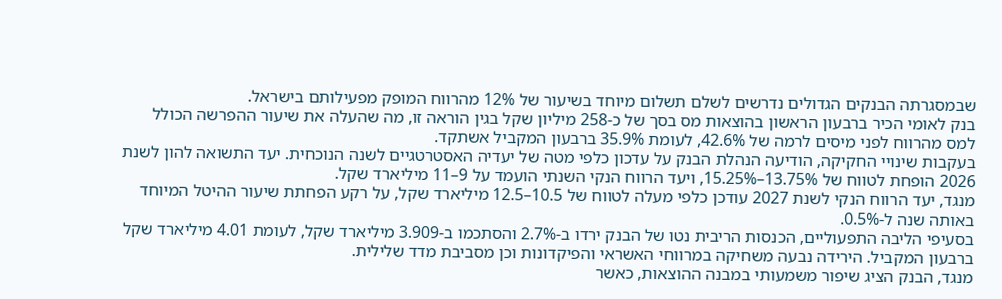שבמסגרתה הבנקים הגדולים נדרשים לשלם תשלום מיוחד בשיעור של 12% מהרווח המופק מפעילותם בישראל.
בנק לאומי הכיר ברבעון הראשון בהוצאות מס בסך של כ-258 מיליון שקל בגין הוראה זו, מה שהעלה את שיעור ההפרשה הכולל למס מהרווח לפני מיסים לרמה של 42.6%, לעומת 35.9% ברבעון המקביל אשתקד.
בעקבות שינויי החקיקה, הודיעה הנהלת הבנק על עדכון כלפי מטה של יעדיה האסטרטגיים לשנה הנוכחית. יעד התשואה להון לשנת 2026 הופחת לטווח של 13.75%–15.25%, ויעד הרווח הנקי השנתי הועמד על 9–11 מיליארד שקל.
מנגד, יעד הרווח הנקי לשנת 2027 עודכן כלפי מעלה לטווח של 10.5–12.5 מיליארד שקל, על רקע הפחתת שיעור ההיטל המיוחד באותה שנה ל-0.5%.
בסעיפי הליבה התפעוליים, הכנסות הריבית נטו של הבנק ירדו ב-2.7% והסתכמו ב-3.909 מיליארד שקל, לעומת 4.01 מיליארד שקל ברבעון המקביל. הירידה נבעה משחיקה במרווחי האשראי והפיקדונות וכן מסביבת מדד שלילית.
מנגד, הבנק הציג שיפור משמעותי במבנה ההוצאות, כאשר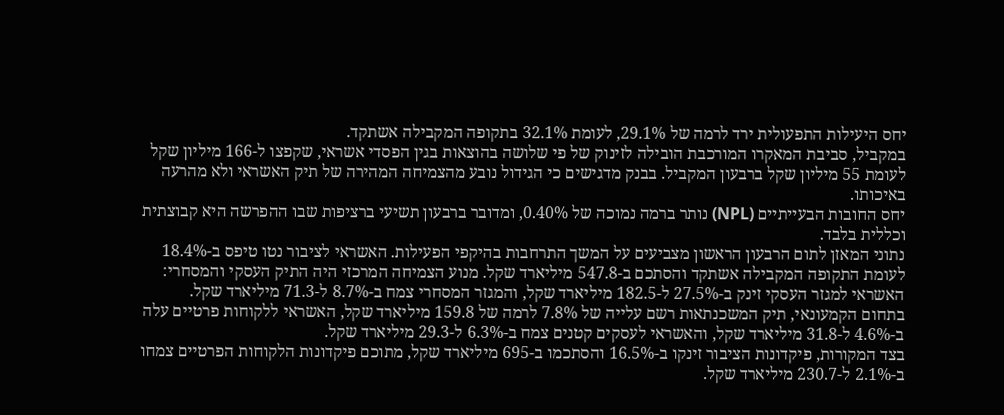יחס היעילות התפעולית ירד לרמה של 29.1%, לעומת 32.1% בתקופה המקבילה אשתקד.
במקביל, סביבת המאקרו המורכבת הובילה לזינוק של פי שלושה בהוצאות בגין הפסדי אשראי, שקפצו ל-166 מיליון שקל לעומת 55 מיליון שקל ברבעון המקביל. בבנק מדגישים כי הגידול נובע מהצמיחה המהירה של תיק האשראי ולא מהרעה באיכותו.
יחס החובות הבעייתיים (NPL) נותר ברמה נמוכה של 0.40%, ומדובר ברבעון תשיעי ברציפות שבו ההפרשה היא קבוצתית וכללית בלבד.
נתוני המאזן לתום הרבעון הראשון מצביעים על המשך התרחבות בהיקפי הפעילות. האשראי לציבור נטו טיפס ב-18.4% לעומת התקופה המקבילה אשתקד והסתכם ב-547.8 מיליארד שקל. מנוע הצמיחה המרכזי היה התיק העסקי והמסחרי: האשראי למגזר העסקי זינק ב-27.5% ל-182.5 מיליארד שקל, והמגזר המסחרי צמח ב-8.7% ל-71.3 מיליארד שקל.
בתחום הקמעונאי, תיק המשכנתאות רשם עלייה של 7.8% לרמה של 159.8 מיליארד שקל, האשראי ללקוחות פרטיים עלה ב-4.6% ל-31.8 מיליארד שקל, והאשראי לעסקים קטנים צמח ב-6.3% ל-29.3 מיליארד שקל.
בצד המקורות, פיקדונות הציבור זינקו ב-16.5% והסתכמו ב-695 מיליארד שקל, מתוכם פיקדונות הלקוחות הפרטיים צמחו ב-2.1% ל-230.7 מיליארד שקל.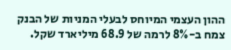ההון העצמי המיוחס לבעלי המניות של הבנק צמח ב-8% לרמה של 68.9 מיליארד שקל.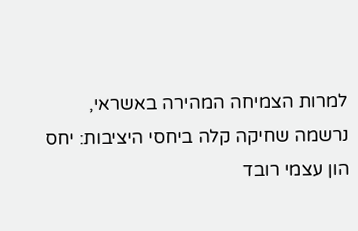למרות הצמיחה המהירה באשראי, נרשמה שחיקה קלה ביחסי היציבות: יחס הון עצמי רובד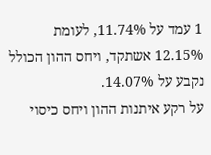1 עמד על 11.74%, לעומת 12.15% אשתקד, ויחס ההון הכולל נקבע על 14.07%.
על רקע איתנות ההון ויחס כיסוי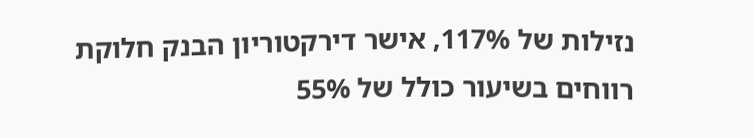נזילות של 117%, אישר דירקטוריון הבנק חלוקת רווחים בשיעור כולל של 55%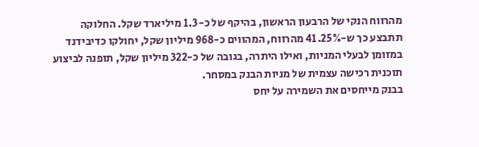מהרווח הנקי של הרבעון הראשון, בהיקף של כ-1.3 מיליארד שקל. החלוקה תתבצע כך ש-41.25% מהרווח, המהווים כ-968 מיליון שקל, יחולקו כדיבידנד במזומן לבעלי המניות, ואילו היתרה, בגובה של כ-322 מיליון שקל, תופנה לביצוע תוכנית רכישה עצמית של מניות הבנק במסחר.
בבנק מייחסים את השמירה על יחס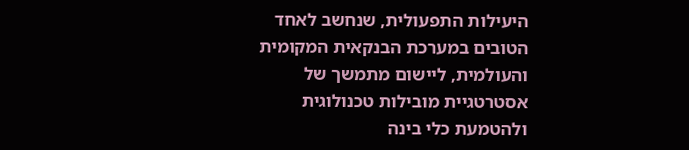היעילות התפעולית, שנחשב לאחד הטובים במערכת הבנקאית המקומית והעולמית, ליישום מתמשך של אסטרטגיית מובילות טכנולוגית ולהטמעת כלי בינה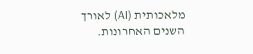מלאכותית (AI) לאורך השנים האחרונות.